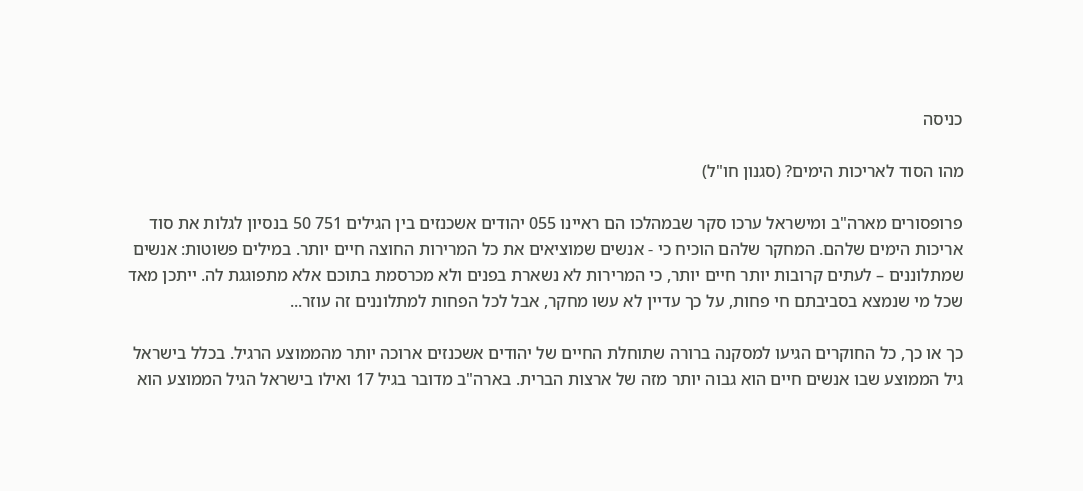כניסה

מהו הסוד לאריכות הימים? (סגנון חו"ל)

פרופסורים מארה"ב ומישראל ערכו סקר שבמהלכו הם ראיינו 055 יהודים אשכנזים בין הגילים 751 50 בנסיון לגלות את סוד אריכות הימים שלהם. המחקר שלהם הוכיח כי - אנשים שמוציאים את כל המרירות החוצה חיים יותר. במילים פשוטות: אנשים שמתלוננים – לעתים קרובות יותר חיים יותר, כי המרירות לא נשארת בפנים ולא מכרסמת בתוכם אלא מתפוגגת לה. ייתכן מאד שכל מי שנמצא בסביבתם חי פחות, על כך עדיין לא עשו מחקר, אבל לכל הפחות למתלוננים זה עוזר...

כך או כך, כל החוקרים הגיעו למסקנה ברורה שתוחלת החיים של יהודים אשכנזים ארוכה יותר מהממוצע הרגיל. בכלל בישראל גיל הממוצע שבו אנשים חיים הוא גבוה יותר מזה של ארצות הברית. בארה"ב מדובר בגיל 17 ואילו בישראל הגיל הממוצע הוא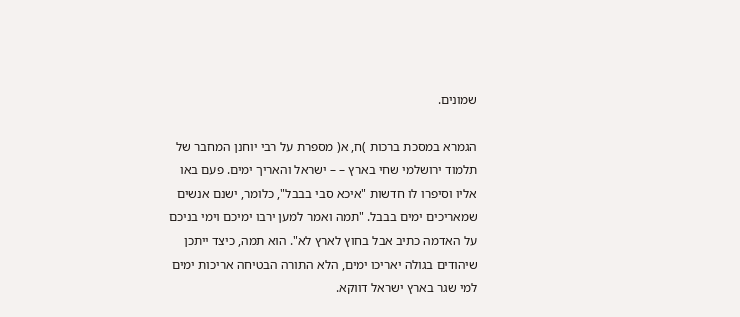שמונים.

הגמרא במסכת ברכות )ח, א( מספרת על רבי יוחנן המחבר של תלמוד ירושלמי שחי בארץ – – ישראל והאריך ימים. פעם באו אליו וסיפרו לו חדשות "איכא סבי בבבל", כלומר, ישנם אנשים שמאריכים ימים בבבל. "תמה ואמר למען ירבו ימיכם וימי בניכם על האדמה כתיב אבל בחוץ לארץ לא". הוא תמה, כיצד ייתכן שיהודים בגולה יאריכו ימים, הלא התורה הבטיחה אריכות ימים למי שגר בארץ ישראל דווקא.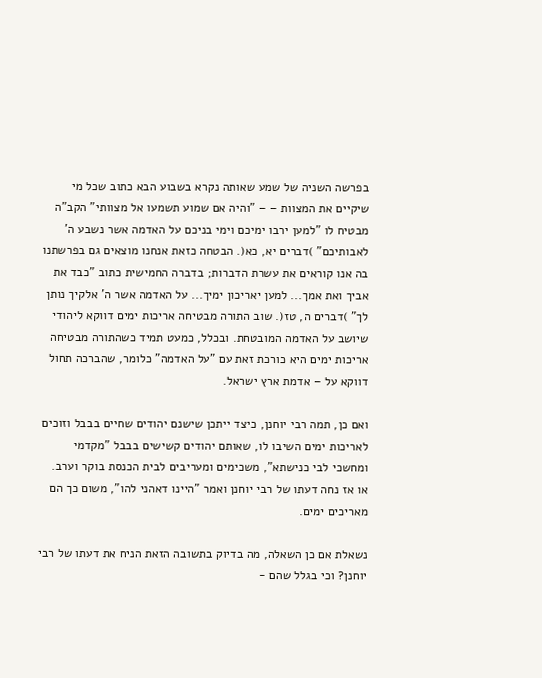בפרשה השניה של שמע שאותה נקרא בשבוע הבא כתוב שכל מי שיקיים את המצוות – – "והיה אם שמוע תשמעו אל מצוותי" הקב"ה מבטיח לו "למען ירבו ימיכם וימי בניכם על האדמה אשר נשבע ה' לאבותיכם" )דברים יא, כא(. הבטחה כזאת אנחנו מוצאים גם בפרשתנו בה אנו קוראים את עשרת הדברות; בדברה החמישית כתוב "כבד את אביך ואת אמך... למען יאריכון ימיך... על האדמה אשר ה' אלקיך נותן לך" )דברים ה, טז(. שוב התורה מבטיחה אריכות ימים דווקא ליהודי שיושב על האדמה המובטחת. ובכלל, כמעט תמיד כשהתורה מבטיחה אריכות ימים היא כורכת זאת עם "על האדמה" כלומר, שהברכה תחול דווקא על – אדמת ארץ ישראל.

ואם כן, תמה רבי יוחנן, כיצד ייתכן שישנם יהודים שחיים בבבל וזוכים לאריכות ימים השיבו לו, שאותם יהודים קשישים בבבל "מקדמי ומחשכי לבי כנישתא", משכימים ומעריבים לבית הכנסת בוקר וערב. או אז נחה דעתו של רבי יוחנן ואמר "היינו דאהני להו", משום כך הם מאריכים ימים.

נשאלת אם כן השאלה, מה בדיוק בתשובה הזאת הניח את דעתו של רבי יוחנן? וכי בגלל שהם -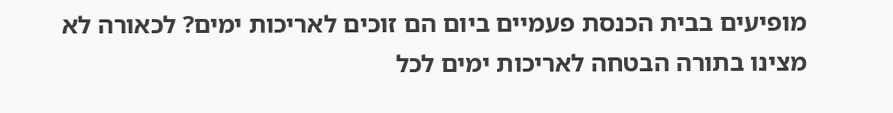מופיעים בבית הכנסת פעמיים ביום הם זוכים לאריכות ימים? לכאורה לא מצינו בתורה הבטחה לאריכות ימים לכל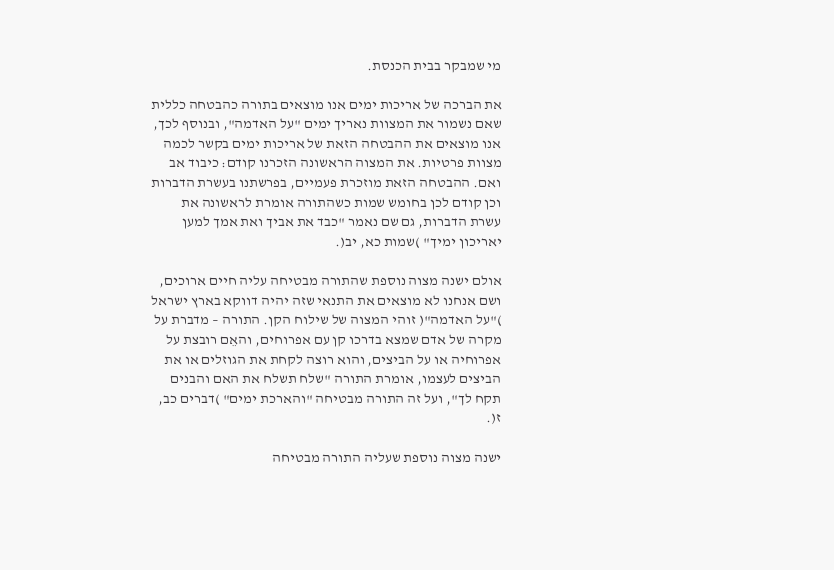מי שמבקר בבית הכנסת.

את הברכה של אריכות ימים אנו מוצאים בתורה כהבטחה כללית שאם נשמור את המצוות נאריך ימים "על האדמה", ובנוסף לכך, אנו מוצאים את ההבטחה הזאת של אריכות ימים בקשר לכמה מצוות פרטיות. את המצוה הראשונה הזכרנו קודם: כיבוד אב ואם. ההבטחה הזאת מוזכרת פעמיים, בפרשתנו בעשרת הדברות וכן קודם לכן בחומש שמות כשהתורה אומרת לראשונה את עשרת הדברות, גם שם נאמר "כבד את אביך ואת אמך למען יאריכון ימיך" )שמות כא, יב(.

אולם ישנה מצוה נוספת שהתורה מבטיחה עליה חיים ארוכים, ושם אנחנו לא מוצאים את התנאי שזה יהיה דווקא בארץ ישראל )"על האדמה"( זוהי המצוה של שילוח הקן. התורה – מדברת על מקרה של אדם שמצא בדרכו קן עם אפרוחים, והאֵם רובצת על אפרוחיה או על הביצים, והוא רוצה לקחת את הגוזלים או את הביצים לעצמו, אומרת התורה "שלח תשלח את האם והבנים תקח לך", ועל זה התורה מבטיחה "והארכת ימים" )דברים כב, ז(.

ישנה מצוה נוספת שעליה התורה מבטיחה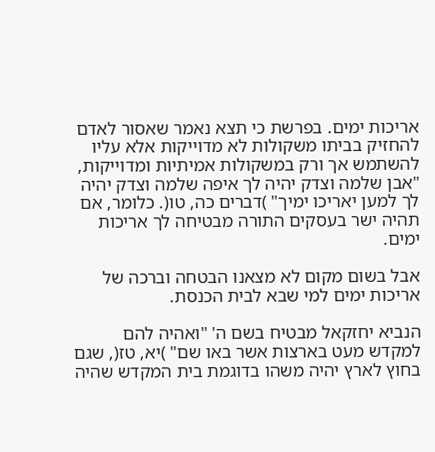אריכות ימים. בפרשת כי תצא נאמר שאסור לאדם להחזיק בביתו משקולות לא מדוייקות אלא עליו להשתמש אך ורק במשקולות אמיתיות ומדוייקות, "אבן שלמה וצדק יהיה לך איפה שלמה וצדק יהיה לך למען יאריכו ימיך" )דברים כה, טו(. כלומר, אם תהיה ישר בעסקים התורה מבטיחה לך אריכות ימים.

אבל בשום מקום לא מצאנו הבטחה וברכה של אריכות ימים למי שבא לבית הכנסת.

הנביא יחזקאל מבטיח בשם ה' "ואהיה להם למקדש מעט בארצות אשר באו שם" )יא, טז(, שגם בחוץ לארץ יהיה משהו בדוגמת בית המקדש שהיה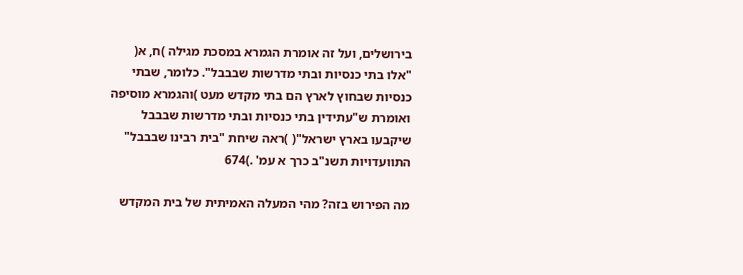בירושלים, ועל זה אומרת הגמרא במסכת מגילה )ח, א( "אלו בתי כנסיות ובתי מדרשות שבבבל". כלומר, שבתי כנסיות שבחוץ לארץ הם בתי מקדש מעט )והגמרא מוסיפה ואומרת ש"עתידין בתי כנסיות ובתי מדרשות שבבבל שיקבעו בארץ ישראל"( )ראה שיחת "בית רבינו שבבבל" התוועדויות תשנ"ב כרך א עמ' .)674

מה הפירוש בזה? מהי המעלה האמיתית של בית המקדש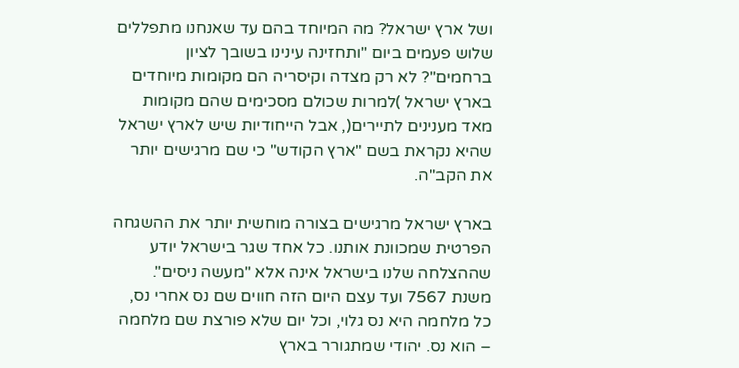ושל ארץ ישראל? מה המיוחד בהם עד שאנחנו מתפללים שלוש פעמים ביום "ותחזינה עינינו בשובך לציון ברחמים"? לא רק מצדה וקיסריה הם מקומות מיוחדים בארץ ישראל )למרות שכולם מסכימים שהם מקומות מאד מענינים לתיירים(, אבל הייחודיות שיש לארץ ישראל שהיא נקראת בשם "ארץ הקודש" כי שם מרגישים יותר את הקב"ה.

בארץ ישראל מרגישים בצורה מוחשית יותר את ההשגחה הפרטית שמכוונת אותנו. כל אחד שגר בישראל יודע שההצלחה שלנו בישראל אינה אלא "מעשה ניסים". משנת 7567 ועד עצם היום הזה חווים שם נס אחרי נס, כל מלחמה היא נס גלוי, וכל יום שלא פורצת שם מלחמה – הוא נס. יהודי שמתגורר בארץ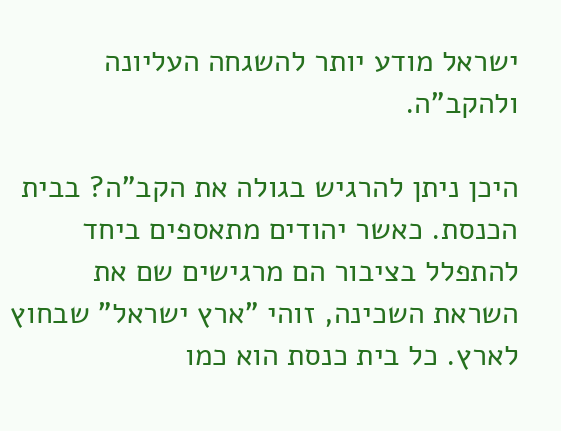ישראל מודע יותר להשגחה העליונה ולהקב"ה.

היכן ניתן להרגיש בגולה את הקב"ה? בבית הכנסת. כאשר יהודים מתאספים ביחד להתפלל בציבור הם מרגישים שם את השראת השכינה, זוהי "ארץ ישראל" שבחוץ לארץ. כל בית כנסת הוא כמו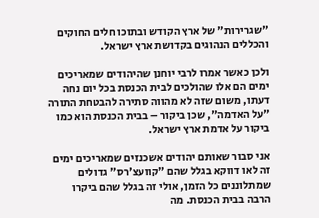"שגרירות" של ארץ הקודש ובתוכו חלים החוקים והכללים הנהוגים בקדושת ארץ ישראל.

ולכן כאשר אמרו לרבי יוחנן שהיהודים שמאריכים ימים הם אלו שהולכים לבית הכנסת בכל יום נחה דעתו, משום שזה לא מהווה סתירה להבטחת התורה "על האדמה", שכן ביקור – בבית הכנסת הוא כמו ביקור על אדמת ארץ ישראל.

אני סבור שאותם יהודים אשכנזים שמאריכים ימים זה לאו דווקא בגלל שהם "קוועצ'רס" גדולים שמתלוננים כל הזמן, אולי זה בגלל שהם ביקרו הרבה בבית הכנסת. מה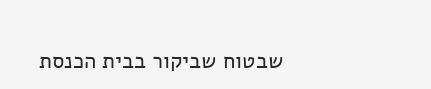שבטוח שביקור בבית הכנסת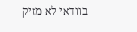בוודאי לא מזיק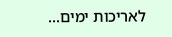לאריכות ימים...